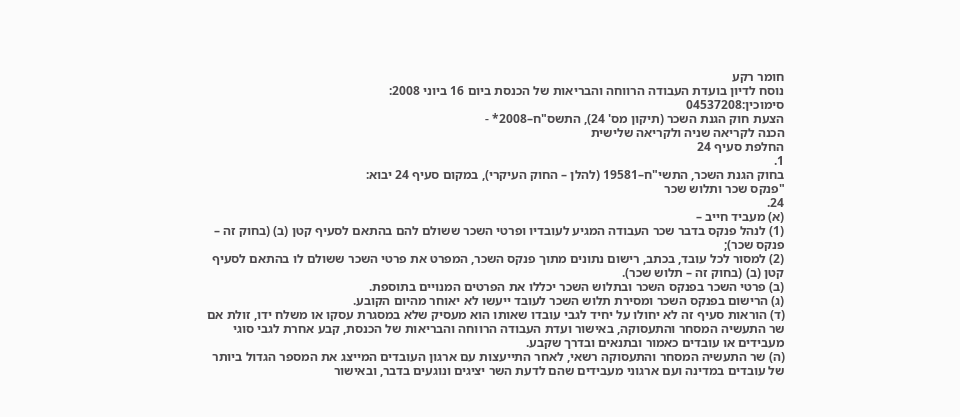חומר רקע
נוסח לדיון בועדת העבודה הרווחה והבריאות של הכנסת ביום 16 ביוני 2008:
סימוכין:04537208
הצעת חוק הגנת השכר (תיקון מס' 24), התשס"ח–2008* -
הכנה לקריאה שניה ולקריאה שלישית
החלפת סעיף 24
1.
בחוק הגנת השכר, התשי"ח–19581 (להלן – החוק העיקרי), במקום סעיף 24 יבוא:
"פנקס שכר ותלוש שכר
24.
(א) מעביד חייב –
(1) לנהל פנקס בדבר שכר העבודה המגיע לעובדיו ופרטי השכר ששולם להם בהתאם לסעיף קטן (ב) (בחוק זה – פנקס שכר);
(2) למסור לכל עובד, בכתב, רישום נתונים מתוך פנקס השכר, המפרט את פרטי השכר ששולם לו בהתאם לסעיף קטן (ב) (בחוק זה – תלוש שכר).
(ב) פרטי השכר בפנקס השכר ובתלוש השכר יכללו את הפרטים המנויים בתוספת.
(ג) הרישום בפנקס השכר ומסירת תלוש השכר לעובד ייעשו לא יאוחר מהיום הקובע.
(ד) הוראות סעיף זה לא יחולו על יחיד לגבי עובדו שאותו הוא מעסיק שלא במסגרת עסקו או משלח ידו, זולת אם שר התעשיה המסחר והתעסוקה, באישור ועדת העבודה הרווחה והבריאות של הכנסת, קבע אחרת לגבי סוגי מעבידים או עובדים כאמור ובתנאים ובדרך שקבע.
(ה) שר התעשיה המסחר והתעסוקה רשאי, לאחר התייעצות עם ארגון העובדים המייצג את המספר הגדול ביותר של עובדים במדינה ועם ארגוני מעבידים שהם לדעת השר יציגים ונוגעים בדבר, ובאישור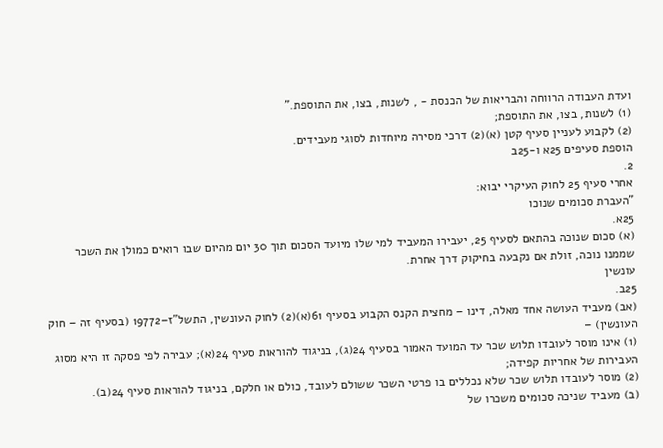ועדת העבודה הרווחה והבריאות של הכנסת - , לשנות, בצו, את התוספת."
(1) לשנות, בצו, את התוספת;
(2) לקבוע לעניין סעיף קטן (א)(2) דרכי מסירה מיוחדות לסוגי מעבידים.
הוספת סעיפים 25א ו-25ב
2.
אחרי סעיף 25 לחוק העיקרי יבוא:
"העברת סכומים שנוכו
25א.
(א) סכום שנוכה בהתאם לסעיף 25, יעבירו המעביד למי שלו מיועד הסכום תוך 30 יום מהיום שבו רואים כמולן את השכר שממנו נוכה, זולת אם נקבעה בחיקוק דרך אחרת.
עונשין
25ב.
(אב) מעביד העושה אחד מאלה, דינו – מחצית הקנס הקבוע בסעיף 61(א)(2) לחוק העונשין, התשל"ז–19772 (בסעיף זה – חוק העונשין) –
(1) אינו מוסר לעובדו תלוש שכר עד המועד האמור בסעיף 24(ג), בניגוד להוראות סעיף 24(א); עבירה לפי פסקה זו היא מסוג העבירות של אחריות קפידה;
(2) מוסר לעובדו תלוש שכר שלא נכללים בו פרטי השכר ששולם לעובד, כולם או חלקם, בניגוד להוראות סעיף 24(ב).
(ב) מעביד שניכה סכומים משכרו של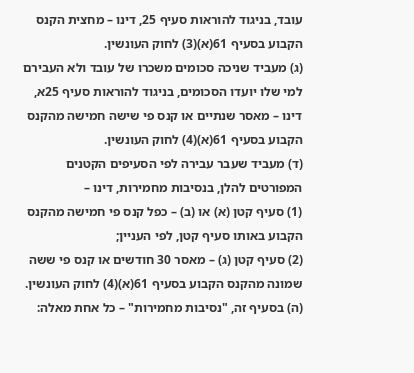עובד, בניגוד להוראות סעיף 25, דינו – מחצית הקנס הקבוע בסעיף 61(א)(3) לחוק העונשין.
(ג) מעביד שניכה סכומים משכרו של עובד ולא העבירם למי שלו יועדו הסכומים, בניגוד להוראות סעיף 25א, דינו – מאסר שנתיים או קנס פי שישה חמישה מהקנס הקבוע בסעיף 61(א)(4) לחוק העונשין.
(ד) מעביד שעבר עבירה לפי הסעיפים הקטנים המפורטים להלן, בנסיבות מחמירות, דינו –
(1) סעיף קטן (א) או (ב) – כפל קנס פי חמישה מהקנס הקבוע באותו סעיף קטן, לפי העניין;
(2) סעיף קטן (ג) – מאסר 30 חודשים או קנס פי ששה שמונה מהקנס הקבוע בסעיף 61(א)(4) לחוק העונשין.
(ה) בסעיף זה, "נסיבות מחמירות" – כל אחת מאלה: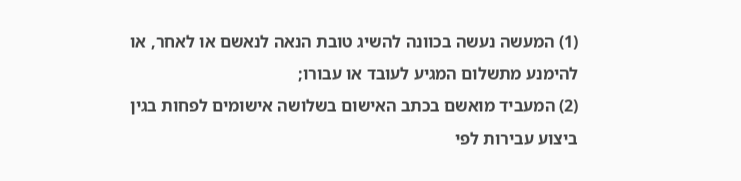(1) המעשה נעשה בכוונה להשיג טובת הנאה לנאשם או לאחר, או להימנע מתשלום המגיע לעובד או עבורו;
(2) המעביד מואשם בכתב האישום בשלושה אישומים לפחות בגין ביצוע עבירות לפי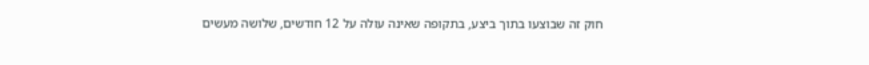חוק זה שבוצעו בתוך ביצע, בתקופה שאינה עולה על 12 חודשים, שלושה מעשים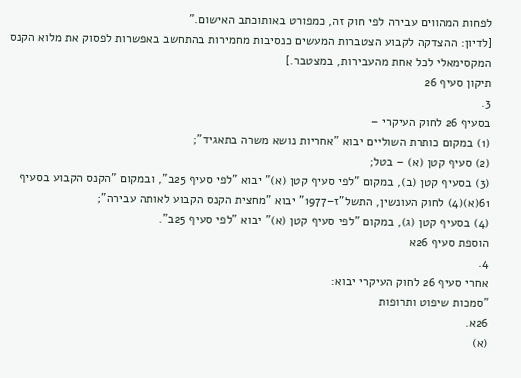לפחות המהווים עבירה לפי חוק זה, כמפורט באותוכתב האישום."
[לדיון: ההצדקה לקבוע הצטברות המעשים כנסיבות מחמירות בהתחשב באפשרות לפסוק את מלוא הקנס המקסימאלי לכל אחת מהעבירות, במצטבר.]
תיקון סעיף 26
3.
בסעיף 26 לחוק העיקרי –
(1) במקום כותרת השוליים יבוא "אחריות נושא משרה בתאגיד";
(2) סעיף קטן (א) – בטל;
(3) בסעיף קטן (ב), במקום "לפי סעיף קטן (א)" יבוא "לפי סעיף 25ב", ובמקום "הקנס הקבוע בסעיף 61(א)(4) לחוק העונשין, התשל"ז–1977" יבוא "מחצית הקנס הקבוע לאותה עבירה";
(4) בסעיף קטן (ג), במקום "לפי סעיף קטן (א)" יבוא "לפי סעיף 25ב".
הוספת סעיף 26א
4.
אחרי סעיף 26 לחוק העיקרי יבוא:
"סמכות שיפוט ותרופות
26א.
(א)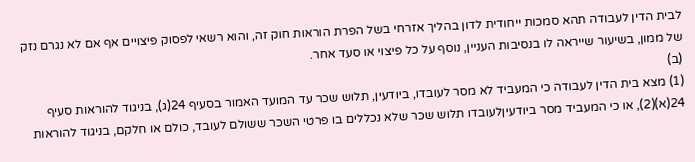לבית הדין לעבודה תהא סמכות ייחודית לדון בהליך אזרחי בשל הפרת הוראות חוק זה, והוא רשאי לפסוק פיצויים אף אם לא נגרם נזק של ממון, בשיעור שייראה לו בנסיבות העניין, נוסף על כל פיצוי או סעד אחר.
(ב)
(1) מצא בית הדין לעבודה כי המעביד לא מסר לעובדו, ביודעין, תלוש שכר עד המועד האמור בסעיף 24(ג), בניגוד להוראות סעיף 24(א)(2), או כי המעביד מסר ביודעיןלעובדו תלוש שכר שלא נכללים בו פרטי השכר ששולם לעובד, כולם או חלקם, בניגוד להוראות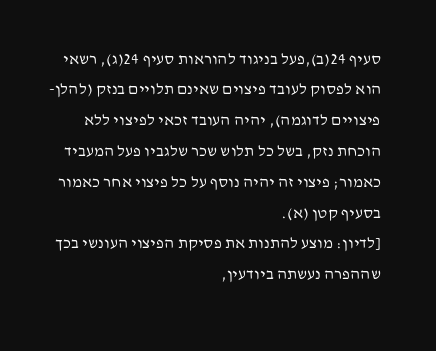סעיף 24(ב),פעל בניגוד להוראות סעיף 24(ג), רשאי הוא לפסוק לעובד פיצוים שאינם תלויים בנזק (להלן- פיצויים לדוגמה), יהיה העובד זכאי לפיצוי ללא הוכחת נזק, בשל כל תלוש שכר שלגביו פעל המעביד כאמור; פיצוי זה יהיה נוסף על כל פיצוי אחר כאמור בסעיף קטן (א).
[לדיון: מוצע להתנות את פסיקת הפיצוי העונשי בכך שההפרה נעשתה ביודעין,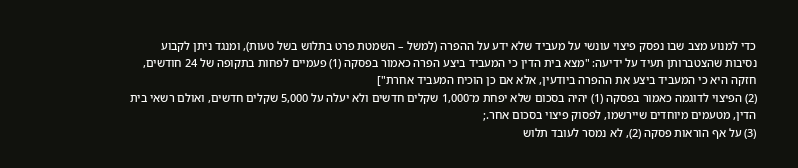כדי למנוע מצב שבו נפסק פיצוי עונשי על מעביד שלא ידע על ההפרה (למשל – השמטת פרט בתלוש בשל טעות), ומנגד ניתן לקבוע נסיבות שהצטברותן תעיד על ידיעה: "מצא בית הדין כי המעביד ביצע הפרה כאמור בפסקה (1) פעמיים לפחות בתקופה של 24 חודשים, חזקה היא כי המעביד ביצע את ההפרה ביודעין, אלא אם כן הוכיח המעביד אחרת"]
(2) הפיצוי לדוגמה כאמור בפסקה (1) יהיה בסכום שלא יפחת מ־1,000 שקלים חדשים ולא יעלה על 5,000 שקלים חדשים, ואולם רשאי בית הדין, מטעמים מיוחדים שיירשמו, לפסוק פיצוי בסכום אחר.;
(3) על אף הוראות פסקה (2), לא נמסר לעובד תלוש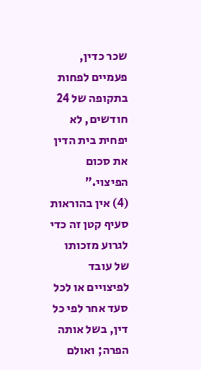שכר כדין, פעמיים לפחות בתקופה של 24 חודשים, לא יפחית בית הדין את סכום הפיצוי."
(4) אין בהוראות סעיף קטן זה כדי לגרוע מזכותו של עובד לפיצויים או לכל סעד אחר לפי כל דין, בשל אותה הפרה; ואולם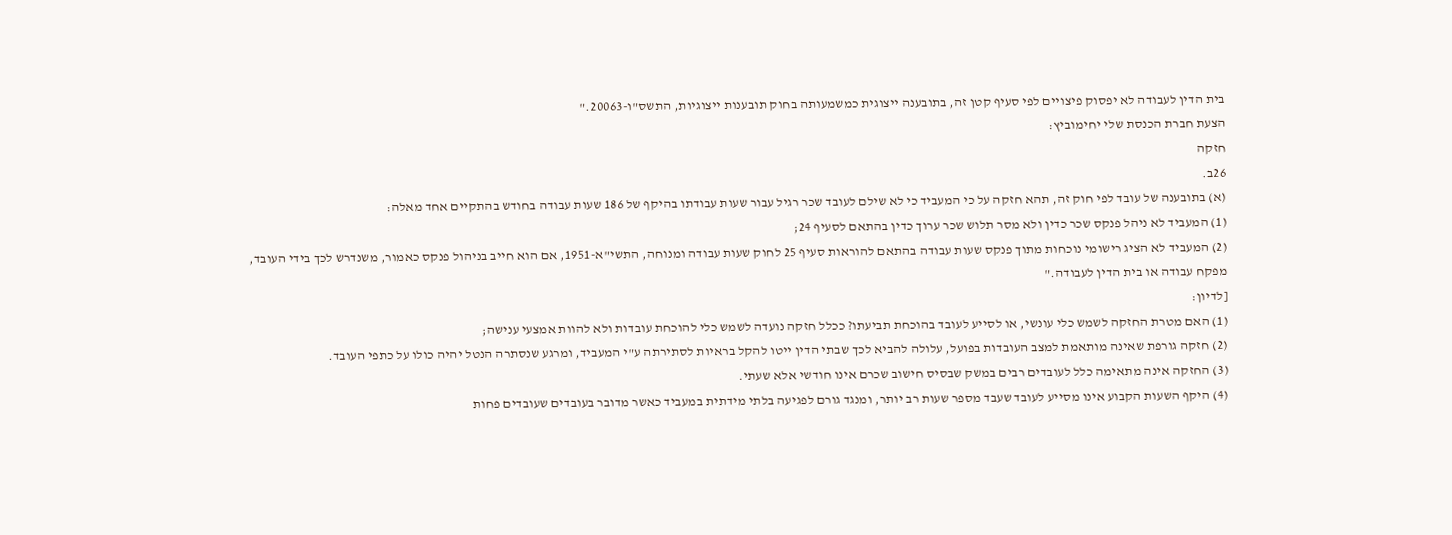בית הדין לעבודה לא יפסוק פיצויים לפי סעיף קטן זה, בתובענה ייצוגית כמשמעותה בחוק תובענות ייצוגיות, התשס"ו-20063."
הצעת חברת הכנסת שלי יחימוביץ:
חזקה
26ב.
(א) בתובענה של עובד לפי חוק זה, תהא חזקה על כי המעביד כי לא שילם לעובד שכר רגיל עבור שעות עבודתו בהיקף של 186 שעות עבודה בחודש בהתקיים אחד מאלה:
(1) המעביד לא ניהל פנקס שכר כדין ולא מסר תלוש שכר ערוך כדין בהתאם לסעיף 24;
(2) המעביד לא הציג רישומי נוכחות מתוך פנקס שעות עבודה בהתאם להוראות סעיף 25 לחוק שעות עבודה ומנוחה, התשי"א-1951, אם הוא חייב בניהול פנקס כאמור, משנדרש לכך בידי העובד, מפקח עבודה או בית הדין לעבודה."
[לדיון:
(1) האם מטרת החזקה לשמש כלי עונשי, או לסייע לעובד בהוכחת תביעתו? ככלל חזקה נועדה לשמש כלי להוכחת עובדות ולא להוות אמצעי ענישה;
(2) חזקה גורפת שאינה מותאמת למצב העובדות בפועל, עלולה להביא לכך שבתי הדין ייטו להקל בראיות לסתירתה ע"י המעביד, ומרגע שנסתרה הנטל יהיה כולו על כתפי העובד.
(3) החזקה אינה מתאימה כלל לעובדים רבים במשק שבסיס חישוב שכרם אינו חודשי אלא שעתי.
(4) היקף השעות הקבוע אינו מסייע לעובד שעבד מספר שעות רב יותר, ומנגד גורם לפגיעה בלתי מידתית במעביד כאשר מדובר בעובדים שעובדים פחות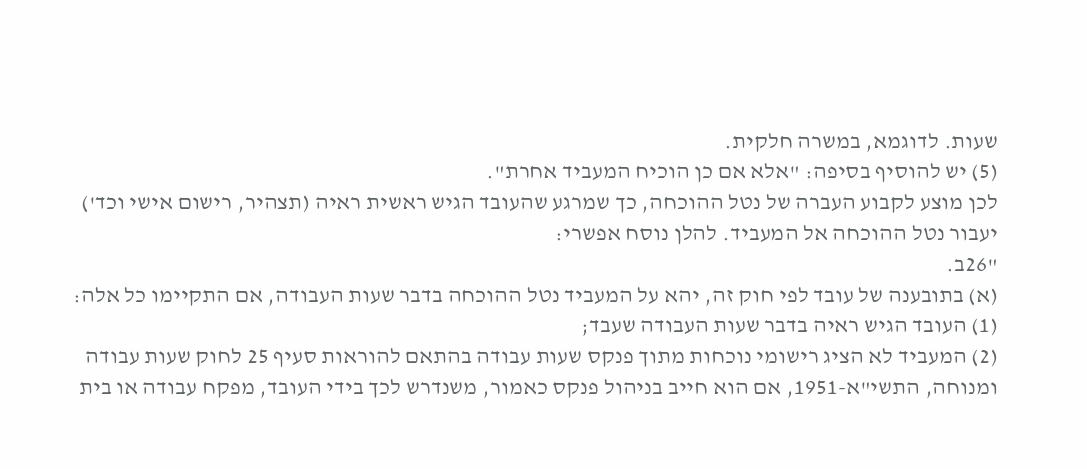שעות. לדוגמא, במשרה חלקית.
(5) יש להוסיף בסיפה: "אלא אם כן הוכיח המעביד אחרת".
לכן מוצע לקבוע העברה של נטל ההוכחה, כך שמרגע שהעובד הגיש ראשית ראיה (תצהיר, רישום אישי וכד') יעבור נטל ההוכחה אל המעביד. להלן נוסח אפשרי:
"26ב.
(א) בתובענה של עובד לפי חוק זה, יהא על המעביד נטל ההוכחה בדבר שעות העבודה, אם התקיימו כל אלה:
(1) העובד הגיש ראיה בדבר שעות העבודה שעבד;
(2) המעביד לא הציג רישומי נוכחות מתוך פנקס שעות עבודה בהתאם להוראות סעיף 25 לחוק שעות עבודה ומנוחה, התשי"א-1951, אם הוא חייב בניהול פנקס כאמור, משנדרש לכך בידי העובד, מפקח עבודה או בית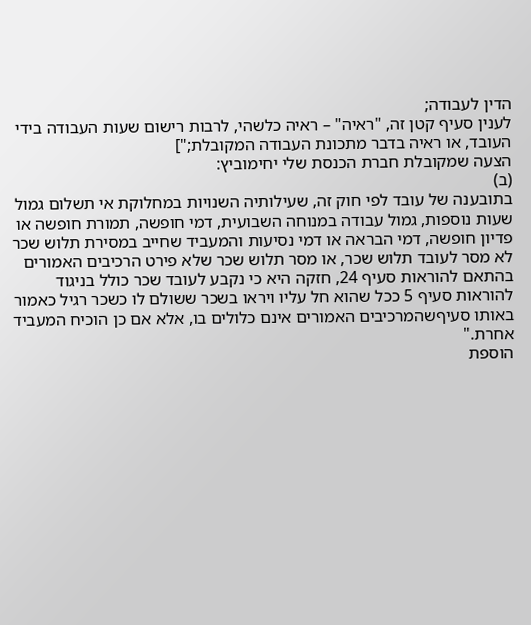הדין לעבודה;
לענין סעיף קטן זה, "ראיה" – ראיה כלשהי, לרבות רישום שעות העבודה בידי העובד, או ראיה בדבר מתכונת העבודה המקובלת;"]
הצעה שמקובלת חברת הכנסת שלי יחימוביץ:
(ב)
בתובענה של עובד לפי חוק זה, שעילותיה השנויות במחלוקת אי תשלום גמול שעות נוספות, גמול עבודה במנוחה השבועית, דמי חופשה, תמורת חופשה או פדיון חופשה, דמי הבראה או דמי נסיעות והמעביד שחייב במסירת תלוש שכר לא מסר לעובד תלוש שכר, או מסר תלוש שכר שלא פירט הרכיבים האמורים בהתאם להוראות סעיף 24, חזקה היא כי נקבע לעובד שכר כולל בניגוד להוראות סעיף 5 ככל שהוא חל עליו ויראו בשכר ששולם לו כשכר רגיל כאמור באותו סעיףשהמרכיבים האמורים אינם כלולים בו, אלא אם כן הוכיח המעביד אחרת."
הוספת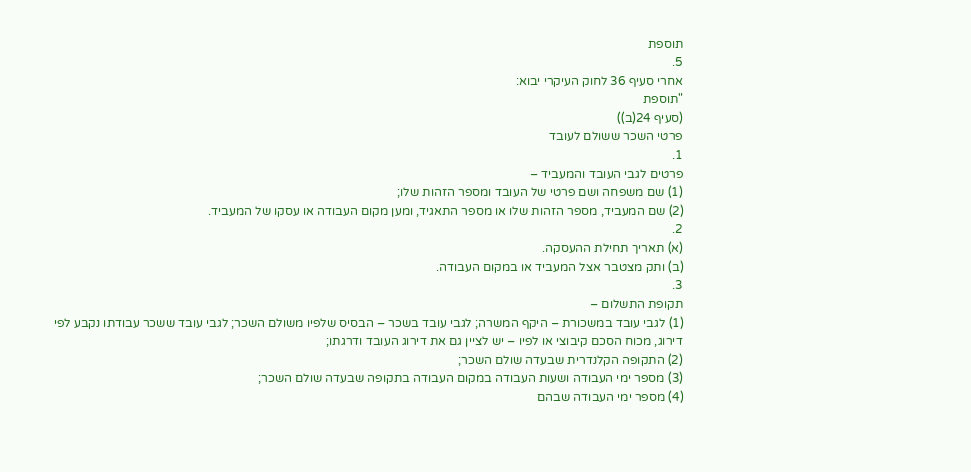תוספת
5.
אחרי סעיף 36 לחוק העיקרי יבוא:
"תוספת
(סעיף 24(ב))
פרטי השכר ששולם לעובד
1.
פרטים לגבי העובד והמעביד –
(1) שם משפחה ושם פרטי של העובד ומספר הזהות שלו;
(2) שם המעביד, מספר הזהות שלו או מספר התאגיד, ומען מקום העבודה או עסקו של המעביד.
2.
(א) תאריך תחילת ההעסקה.
(ב) ותק מצטבר אצל המעביד או במקום העבודה.
3.
תקופת התשלום –
(1) לגבי עובד במשכורת – היקף המשרה; לגבי עובד בשכר – הבסיס שלפיו משולם השכר; לגבי עובד ששכר עבודתו נקבע לפי דירוג, מכוח הסכם קיבוצי או לפיו – יש לציין גם את דירוג העובד ודרגתו;
(2) התקופה הקלנדרית שבעדה שולם השכר;
(3) מספר ימי העבודה ושעות העבודה במקום העבודה בתקופה שבעדה שולם השכר;
(4) מספר ימי העבודה שבהם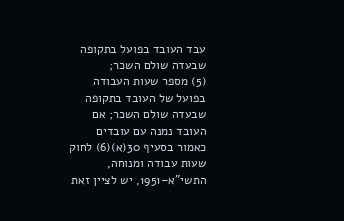עבד העובד בפועל בתקופה שבעדה שולם השכר;
(5) מספר שעות העבודה בפועל של העובד בתקופה שבעדה שולם השכר; אם העובד נמנה עם עובדים כאמור בסעיף 30(א)(6) לחוק שעות עבודה ומנוחה, התשי"א–1951, יש לציין זאת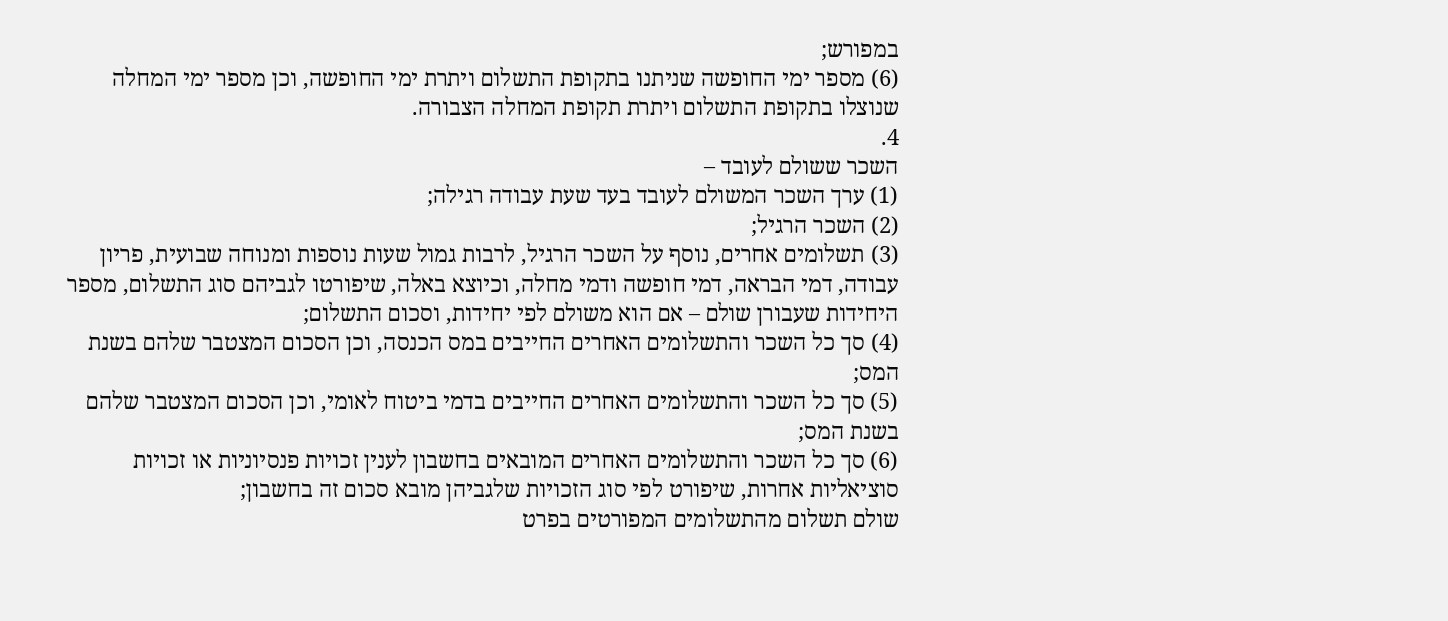במפורש;
(6) מספר ימי החופשה שניתנו בתקופת התשלום ויתרת ימי החופשה, וכן מספר ימי המחלה שנוצלו בתקופת התשלום ויתרת תקופת המחלה הצבורה.
4.
השכר ששולם לעובד –
(1) ערך השכר המשולם לעובד בעד שעת עבודה רגילה;
(2) השכר הרגיל;
(3) תשלומים אחרים, נוסף על השכר הרגיל, לרבות גמול שעות נוספות ומנוחה שבועית, פריון עבודה, דמי הבראה, דמי חופשה ודמי מחלה, וכיוצא באלה, שיפורטו לגביהם סוג התשלום, מספר היחידות שעבורן שולם – אם הוא משולם לפי יחידות, וסכום התשלום;
(4) סך כל השכר והתשלומים האחרים החייבים במס הכנסה, וכן הסכום המצטבר שלהם בשנת המס;
(5) סך כל השכר והתשלומים האחרים החייבים בדמי ביטוח לאומי, וכן הסכום המצטבר שלהם בשנת המס;
(6) סך כל השכר והתשלומים האחרים המובאים בחשבון לענין זכויות פנסיוניות או זכויות סוציאליות אחרות, שיפורט לפי סוג הזכויות שלגביהן מובא סכום זה בחשבון;
שולם תשלום מהתשלומים המפורטים בפרט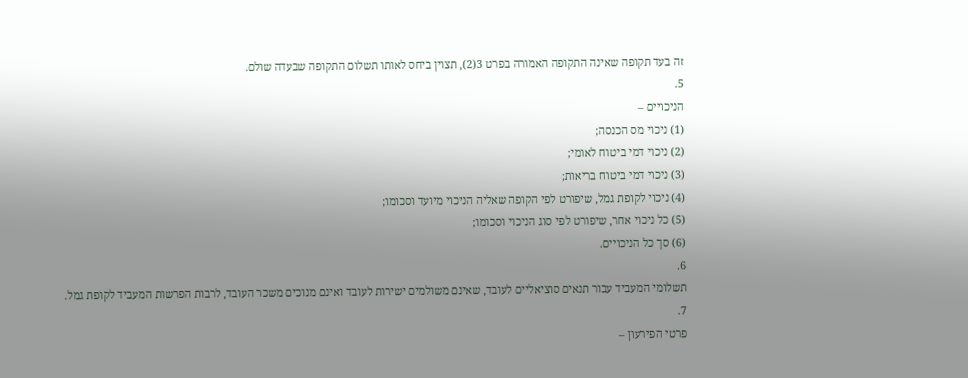זה בעד תקופה שאינה התקופה האמורה בפרט 3(2), תצוין ביחס לאותו תשלום התקופה שבעדה שולם.
5.
הניכויים –
(1) ניכוי מס הכנסה;
(2) ניכוי דמי ביטוח לאומי;
(3) ניכוי דמי ביטוח בריאות;
(4) ניכוי לקופת גמל, שיפורט לפי הקופה שאליה הניכוי מיועד וסכומו;
(5) כל ניכוי אחר, שיפורט לפי סוג הניכוי וסכומו;
(6) סך כל הניכויים.
6.
תשלומי המעביד עבור תנאים סוציאליים לעובד, שאינם משולמים ישירות לעובד ואינם מנוכים משכר העובד, לרבות הפרשות המעביד לקופת גמל.
7.
פרטי הפירעון –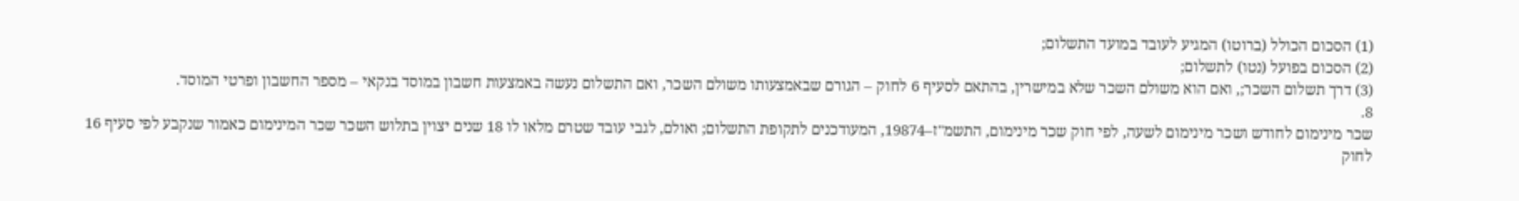(1) הסכום הכולל (ברוטו) המגיע לעובד במועד התשלום;
(2) הסכום בפועל (נטו) לתשלום;
(3) דרך תשלום השכר;, ואם הוא משולם השכר שלא במישרין, בהתאם לסעיף 6 לחוק – הגורם שבאמצעותו משולם השכר, ואם התשלום נעשה באמצעות חשבון במוסד בנקאי – מספר החשבון ופרטי המוסד.
8.
שכר מינימום לחודש ושכר מינימום לשעה, לפי חוק שכר מינימום, התשמ"ז–19874, המעודכנים לתקופת התשלום; ואולם, לגבי עובד שטרם מלאו לו 18 שנים יצוין בתלוש השכר שכר המינימום כאמור שנקבע לפי סעיף 16 לחוק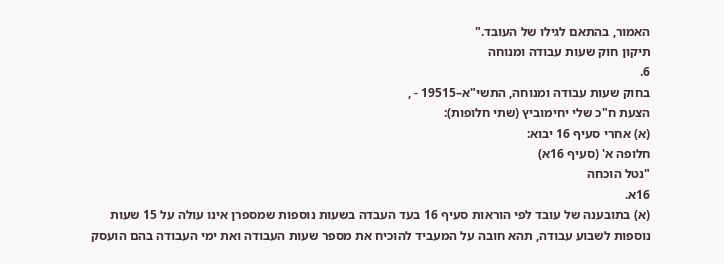האמור, בהתאם לגילו של העובד."
תיקון חוק שעות עבודה ומנוחה
6.
בחוק שעות עבודה ומנוחה, התשי"א–19515 - ,
הצעת ח"כ שלי יחימוביץ (שתי חלופות):
(א) אחרי סעיף 16 יבוא:
חלופה א' (סעיף 16א)
"נטל הוכחה
16א.
(א) בתובענה של עובד לפי הוראות סעיף 16 בעד העבדה בשעות נוספות שמספרן אינו עולה על 15 שעות נוספות לשבוע עבודה, תהא חובה על המעביד להוכיח את מספר שעות העבודה ואת ימי העבודה בהם הועסק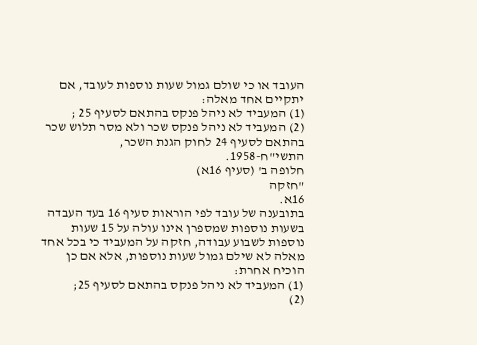העובד או כי שולם גמול שעות נוספות לעובד, אם יתקיים אחד מאלה:
(1) המעביד לא ניהל פנקס בהתאם לסעיף 25 ;
(2) המעביד לא ניהל פנקס שכר ולא מסר תלוש שכר בהתאם לסעיף 24 לחוק הגנת השכר, התשי"ח-1958.
חלופה ב' (סעיף 16א)
"חזקה
16א.
בתובענה של עובד לפי הוראות סעיף 16 בעד העבדה בשעות נוספות שמספרן אינו עולה על 15 שעות נוספות לשבוע עבודה, חזקה על המעביד כי בכל אחד מאלה לא שילם גמול שעות נוספות, אלא אם כן הוכיח אחרת:
(1) המעביד לא ניהל פנקס בהתאם לסעיף 25;
(2)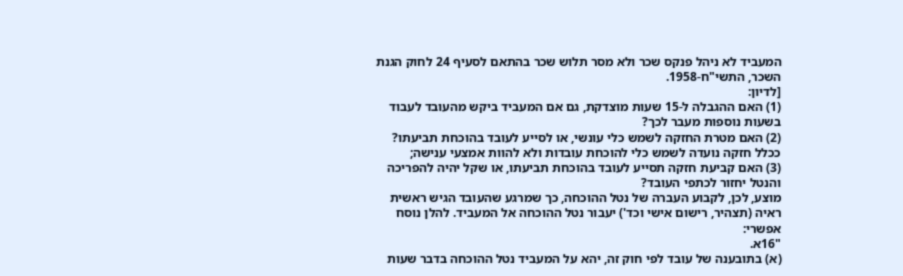המעביד לא ניהל פנקס שכר ולא מסר תלוש שכר בהתאם לסעיף 24 לחוק הגנת השכר, התשי"ח-1958.
[לדיון:
(1) האם ההגבלה ל-15 שעות מוצדקת, גם אם המעביד ביקש מהעובד לעבוד בשעות נוספות מעבר לכך?
(2) האם מטרת החזקה לשמש כלי עונשי, או לסייע לעובד בהוכחת תביעתו? ככלל חזקה נועדה לשמש כלי להוכחת עובדות ולא להוות אמצעי ענישה;
(3) האם קביעת חזקה תסייע לעובד בהוכחת תביעתו, או שקל יהיה להפריכה והנטל יחזור לכתפי העובד?
מוצע, לכן, לקבוע העברה של נטל ההוכחה, כך שמרגע שהעובד הגיש ראשית ראיה (תצהיר, רישום אישי וכד') יעבור נטל ההוכחה אל המעביד. להלן נוסח אפשרי:
"16א.
(א) בתובענה של עובד לפי חוק זה, יהא על המעביד נטל ההוכחה בדבר שעות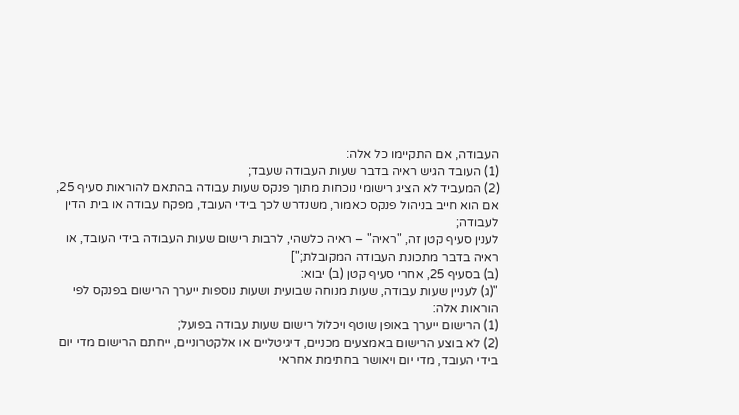העבודה, אם התקיימו כל אלה:
(1) העובד הגיש ראיה בדבר שעות העבודה שעבד;
(2) המעביד לא הציג רישומי נוכחות מתוך פנקס שעות עבודה בהתאם להוראות סעיף 25, אם הוא חייב בניהול פנקס כאמור, משנדרש לכך בידי העובד, מפקח עבודה או בית הדין לעבודה;
לענין סעיף קטן זה, "ראיה" – ראיה כלשהי, לרבות רישום שעות העבודה בידי העובד, או ראיה בדבר מתכונת העבודה המקובלת;"]
(ב) בסעיף 25, אחרי סעיף קטן (ב) יבוא:
"(ג) לעניין שעות עבודה, שעות מנוחה שבועית ושעות נוספות ייערך הרישום בפנקס לפי הוראות אלה:
(1) הרישום ייערך באופן שוטף ויכלול רישום שעות עבודה בפועל;
(2) לא בוצע הרישום באמצעים מכניים, דיגיטליים או אלקטרוניים, ייחתם הרישום מדי יום בידי העובד, מדי יום ויאושר בחתימת אחראי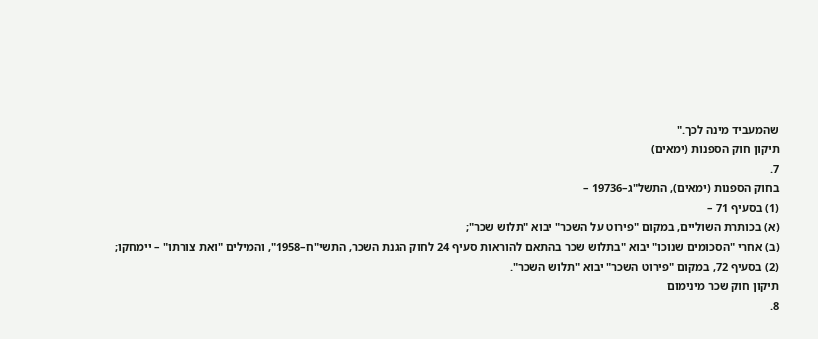שהמעביד מינה לכך."
תיקון חוק הספנות (ימאים)
7.
בחוק הספנות (ימאים), התשל"ג–19736 –
(1) בסעיף 71 –
(א) בכותרת השוליים, במקום "פירוט על השכר" יבוא "תלוש שכר";
(ב) אחרי "הסכומים שנוכו" יבוא "בתלוש שכר בהתאם להוראות סעיף 24 לחוק הגנת השכר, התשי"ח–1958", והמילים "ואת צורתו" – יימחקו;
(2) בסעיף 72, במקום "פירוט השכר" יבוא "תלוש השכר".
תיקון חוק שכר מינימום
8.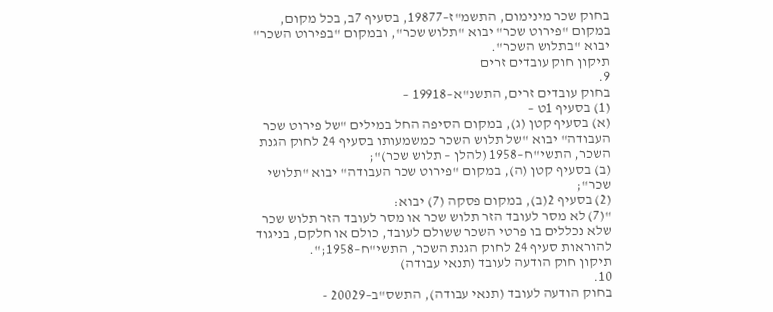בחוק שכר מינימום, התשמ"ז–19877, בסעיף 7ב, בכל מקום, במקום "פירוט שכר" יבוא "תלוש שכר", ובמקום "בפירוט השכר" יבוא "בתלוש השכר".
תיקון חוק עובדים זרים
9.
בחוק עובדים זרים, התשנ"א–19918 –
(1) בסעיף 1ט –
(א) בסעיף קטן (ג), במקום הסיפה החל במילים "של פירוט שכר העבודה" יבוא "של תלוש השכר כמשמעותו בסעיף 24 לחוק הגנת השכר, התשי"ח–1958 (להלן – תלוש שכר)";
(ב) בסעיף קטן (ה), במקום "פירוט שכר העבודה" יבוא "תלושי שכר";
(2) בסעיף 2(ב), במקום פסקה (7) יבוא:
"(7) לא מסר לעובד הזר תלוש שכר או מסר לעובד הזר תלוש שכר שלא נכללים בו פרטי השכר ששולם לעובד, כולם או חלקם, בניגוד להוראות סעיף 24 לחוק הגנת השכר, התשי"ח–1958;".
תיקון חוק הודעה לעובד (תנאי עבודה)
10.
בחוק הודעה לעובד (תנאי עבודה), התשס"ב–20029 -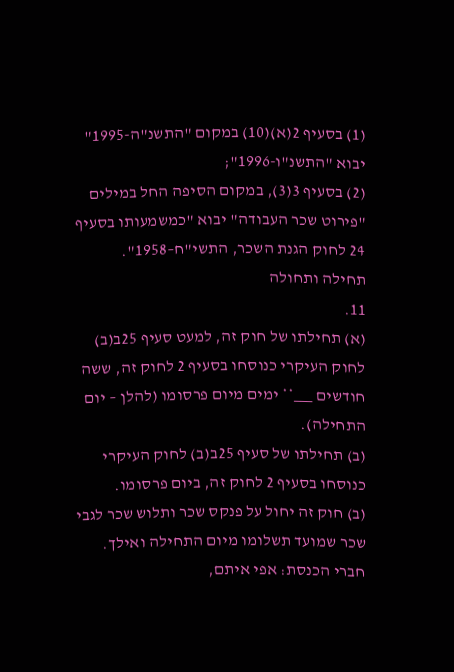(1) בסעיף 2(א)(10) במקום "התשנ"ה-1995" יבוא "התשנ"ו-1996";
(2) בסעיף 3(3), במקום הסיפה החל במילים "פירוט שכר העבודה" יבוא "כמשמעותו בסעיף 24 לחוק הגנת השכר, התשי"ח–1958".
תחילה ותחולה
11.
(א) תחילתו של חוק זה, למעט סעיף 25ב(ב) לחוק העיקרי כנוסחו בסעיף 2 לחוק זה, ששה חודשים ___** ימים מיום פרסומו (להלן – יום התחילה).
(ב) תחילתו של סעיף 25ב(ב) לחוק העיקרי כנוסחו בסעיף 2 לחוק זה, ביום פרסומו.
(ב) חוק זה יחול על פנקס שכר ותלוש שכר לגבי שכר שמועד תשלומו מיום התחילה ואילך.
חברי הכנסת: אפי איתם,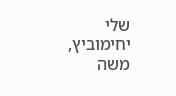שלי יחימוביץ, משה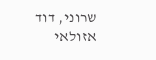שרוני, דוד אזולאי